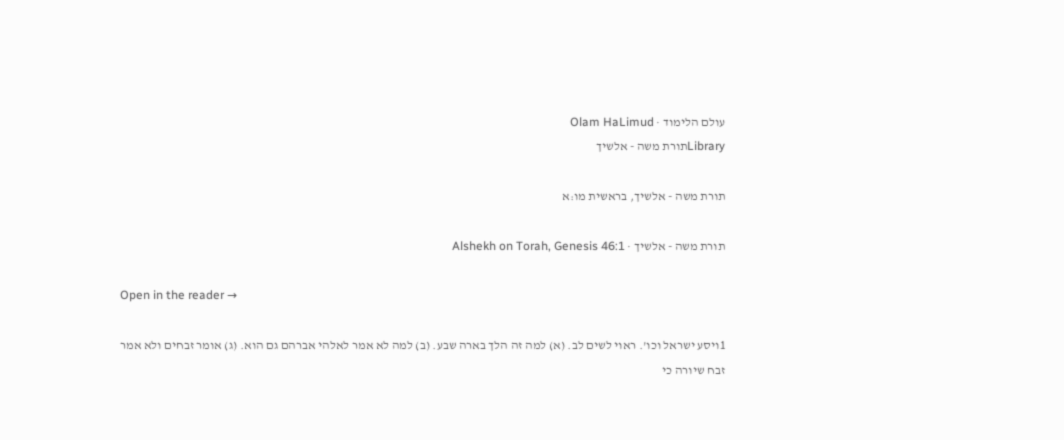עולם הלימוד · Olam HaLimud
Libraryתורת משה - אלשיך

תורת משה - אלשיך, בראשית מו:א

תורת משה - אלשיך · Alshekh on Torah, Genesis 46:1

Open in the reader →

1ויסע ישראל וכו'. ראוי לשים לב. (א) למה זה הלך בארה שבע. (ב) למה לא אמר לאלהי אברהם גם הוא. (ג) אומר זבחים ולא אמר זבח שיורה כי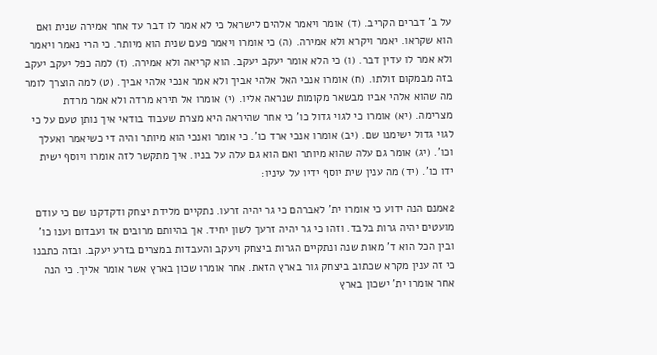על ב' דברים הקריב. (ד) אומר ויאמר אלהים לישראל כי לא אמר לו דבר עד אחר אמירה שנית ואם הוא שקראו. יאמר ויקרא ולא אמירה. (ה) כי אומרו ויאמר פעם שנית הוא מיותר. כי הרי נאמר ויאמר ולא אמר לו עדין דבר. (ו) כי הלא אומר יעקב יעקב. הוא קריאה ולא אמירה. (ז) למה כפל יעקב יעקב בזה מבמקום זולתו. (ח) אומרו אנכי האל אלהי אביך ולא אמר אנכי אלהי אביך. (ט) למה הוצרך לומר מה שהוא אלהי אביו מבשאר מקומות שנראה אליו. (י) אומרו אל תירא מרדה ולא אמר מרדת מצרימה. (יא) אומרו כי לגוי גדול כו' כי אחר שהיראה היא מצרת שעבוד בודאי איך נותן טעם על כי לגוי גדול ישימנו שם. (יב) אומרו אנכי ארד כו'. כי אומר ואנכי הוא מיותר והיה די כשיאמר ואעלך וכו'. (יג) אומר גם עלה שהוא מיותר ואם הוא גם עלה על בניו. איך מתקשר לזה אומרו ויוסף ישית ידו כו'. (יד) מה ענין שית יוסף ידיו על עיניו:

2אמנם הנה ידוע כי אומרו ית' לאברהם כי גר יהיה זרעו. נתקיים מלידת יצחק ודקדקנו שם כי עודם מועטים יהיה גרות בלבד. וזהו כי גר יהיה זרעך לשון יחיד. אך בהיותם מרובים אז ועבדום וענו כו' ובין הכל הוא ד' מאות שנה ונתקיים הגרות ביצחק ויעקב והעבדות במצרים בזרע יעקב. ובזה כתבנו כי זה ענין מקרא שכתוב ביצחק גור בארץ הזאת. אחר אומרו שכון בארץ אשר אומר אליך. כי הנה אחר אומרו ית' ישכון בארץ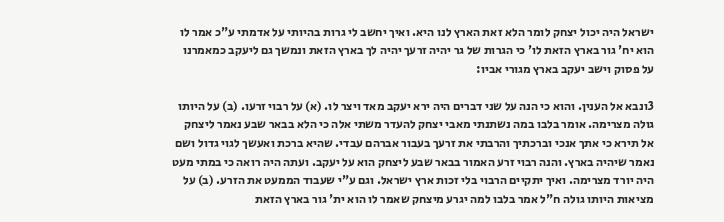ישראל היה יכול יצחק לומר הלא זאת הארץ לנו היא. ואיך יחשב לי גרות בהיותי על אדמתי ע"כ אמר לו הוא יח' גור בארץ הזאת לו' כי הגרות של גר יהיה זרעך יהיה לך בארץ הזאת ונמשך גם ליעקב כמאמרנו על פסוק וישב יעקב בארץ מגורי אביו:

3ונבא אל הענין. והוא כי הנה על שני דברים היה ירא יעקב מאד ויצר לו. (א) על רבוי זרעו. (ב) על היותו גולה מצרימה. אומר בלבו במה נשתנתי מאבי יצחק להעדר משתי אלה כי הלא בבאר שבע נאמר ליצחק אל תירא כי אתך אנכי וברכתיך והרבתי את זרעך בעבור אברהם עבדי. שהיא ברכת ואעשך לגוי גדול ושם נאמר שיהיה בארץ. והנה רבוי זרע האמור בבאר שבע ליצחק הוא על יעקב. ועתה היה רואה כי במתי מעט היה יורד מצרימה. ואיך יתקיים הרבוי בלי זכות ארץ ישראל. וגם ע"י שעבוד הממעט את הזרע. (ב) על מציאות היותו גולה ח"ל אמר בלבו למה יגרע מיצחק שאמר לו הוא ית' גור בארץ הזאת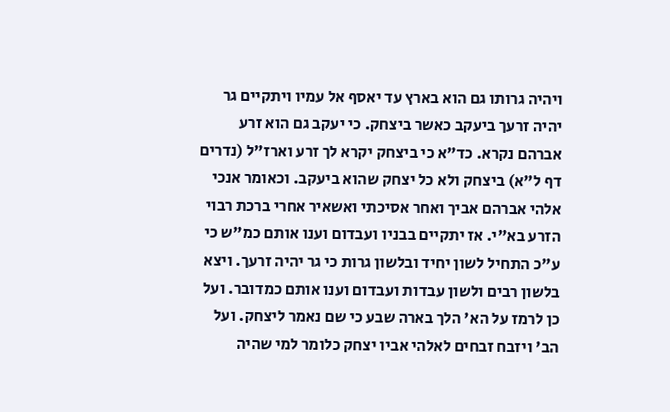ויהיה גרותו גם הוא בארץ עד יאסף אל עמיו ויתקיים גר יהיה זרעך ביעקב כאשר ביצחק. כי יעקב גם הוא זרע אברהם נקרא. כד"א כי ביצחק יקרא לך זרע וארז"ל (נדרים דף ל"א) ביצחק ולא כל יצחק שהוא ביעקב. וכאומר אנכי אלהי אברהם אביך ואחר אסיכתי ואשאיר אחרי ברכת רבוי הזרע בא"י. אז יתקיים בבניו ועבדום וענו אותם כמ"ש כי ע"כ התחיל לשון יחיד ובלשון גרות כי גר יהיה זרעך. ויצא בלשון רבים ולשון עבדות ועבדום וענו אותם כמדובר. ועל כן לרמז על הא' הלך בארה שבע כי שם נאמר ליצחק. ועל הב' ויזבח זבחים לאלהי אביו יצחק כלומר למי שהיה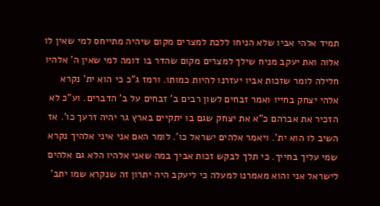תמיד אלהי אביו שלא הניחו ללכת למצרים מקום שיהיה מתייחס למי שאין לו אלוה ואת יעקב מניח שילך למצרים מקום שהדר בו דומה למי שאין ה' אלהיו חלילה לומר שזכות אביו יעזרנו להיות כמותו. ורמז ג"כ כי הוא ית' נקרא אלהי יצחק בחייו ואמר זבחים לשון רבים ב' זבחים על ב' הדברים. וע"כ לא הזכיר את אברהם כ"א את יצחק שגם בו יתקיים בארץ גר יהיה זרעך כו'. אז השיב לו הוא ית'. ויאמר אלהים ישראל כו'. לומר האם אני איני אלהיך נקרא שמי עליך בחייך. כי תלך לבקש זכות אביך במה שאני אלהיו הלא גם אלהים לישראל אני והוא מאמרנו למעלה כי ליעקב היה יתרון זה שנקרא שמו יתב'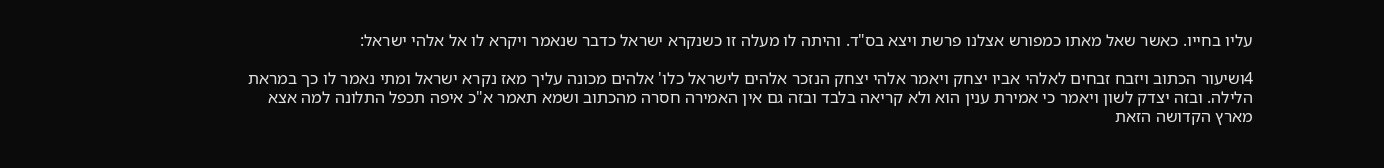עליו בחייו. כאשר שאל מאתו כמפורש אצלנו פרשת ויצא בס"ד. והיתה לו מעלה זו כשנקרא ישראל כדבר שנאמר ויקרא לו אל אלהי ישראל:

4ושיעור הכתוב ויזבח זבחים לאלהי אביו יצחק ויאמר אלהי יצחק הנזכר אלהים לישראל כלו' אלהים מכונה עליך מאז נקרא ישראל ומתי נאמר לו כך במראת הלילה. ובזה יצדק לשון ויאמר כי אמירת ענין הוא ולא קריאה בלבד ובזה גם אין האמירה חסרה מהכתוב ושמא תאמר א"כ איפה תכפל התלונה למה אצא מארץ הקדושה הזאת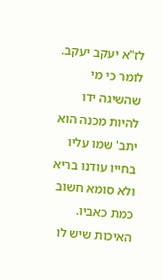לז"א יעקב יעקב. לומר כי מי שהשיגה ידו להיות מכנה הוא יתב' שמו עליו בחייו עודנו בריא ולא סומא חשוב כמת כאביו. האיכות שיש לו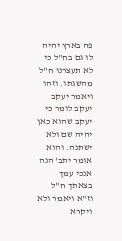פה בארץ יהיה לו גם בח"ל כי לא תעצרנו ח"ל מהשגתו. וזהו ויאמר יעקב יעקב לומר כי יעקב שהוא כאן יהיה שם ולא ישתנה. והוא אומר יתב' הנה אנכי עמך בצאתך ח"ל וז"א ויאמר ולא ויקרא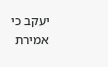יעקב כי אמירת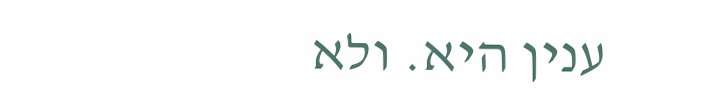ענין היא. ולא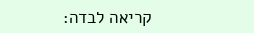קריאה לבדה: